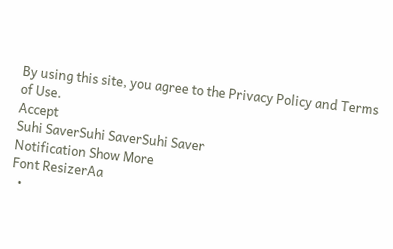By using this site, you agree to the Privacy Policy and Terms of Use.
Accept
Suhi SaverSuhi SaverSuhi Saver
Notification Show More
Font ResizerAa
  •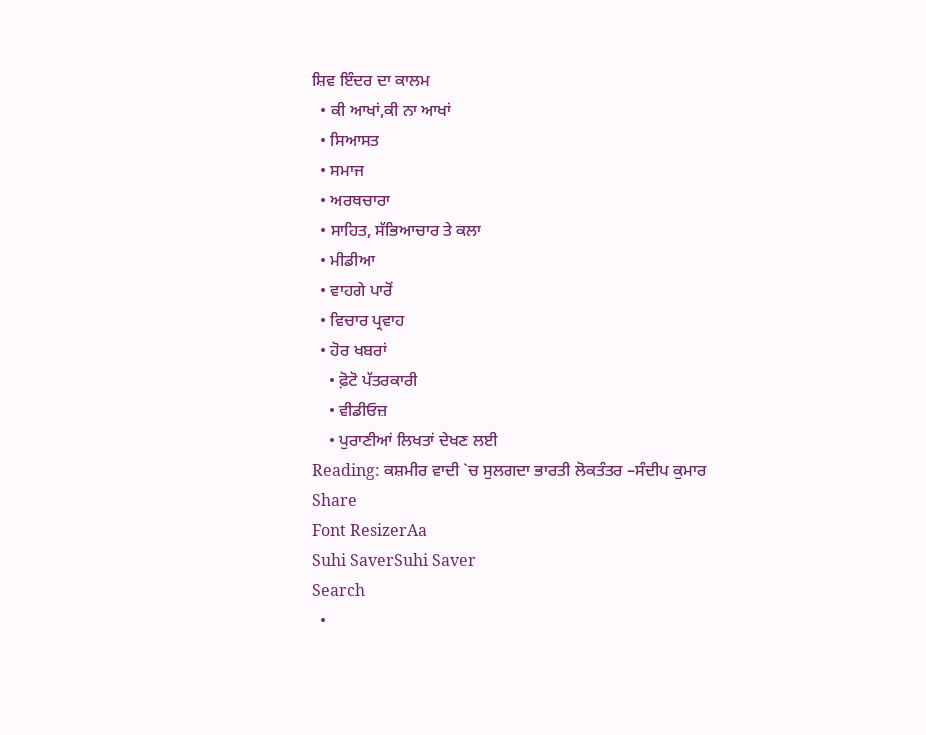ਸ਼ਿਵ ਇੰਦਰ ਦਾ ਕਾਲਮ
  • ਕੀ ਆਖਾਂ,ਕੀ ਨਾ ਆਖਾਂ
  • ਸਿਆਸਤ
  • ਸਮਾਜ
  • ਅਰਥਚਾਰਾ
  • ਸਾਹਿਤ, ਸੱਭਿਆਚਾਰ ਤੇ ਕਲਾ
  • ਮੀਡੀਆ
  • ਵਾਹਗੇ ਪਾਰੋਂ
  • ਵਿਚਾਰ ਪ੍ਰਵਾਹ
  • ਹੋਰ ਖਬਰਾਂ
    • ਫ਼ੋਟੋ ਪੱਤਰਕਾਰੀ
    • ਵੀਡੀਓਜ਼
    • ਪੁਰਾਣੀਆਂ ਲਿਖਤਾਂ ਦੇਖਣ ਲਈ
Reading: ਕਸ਼ਮੀਰ ਵਾਦੀ `ਚ ਸੁਲਗਦਾ ਭਾਰਤੀ ਲੋਕਤੰਤਰ –ਸੰਦੀਪ ਕੁਮਾਰ
Share
Font ResizerAa
Suhi SaverSuhi Saver
Search
  •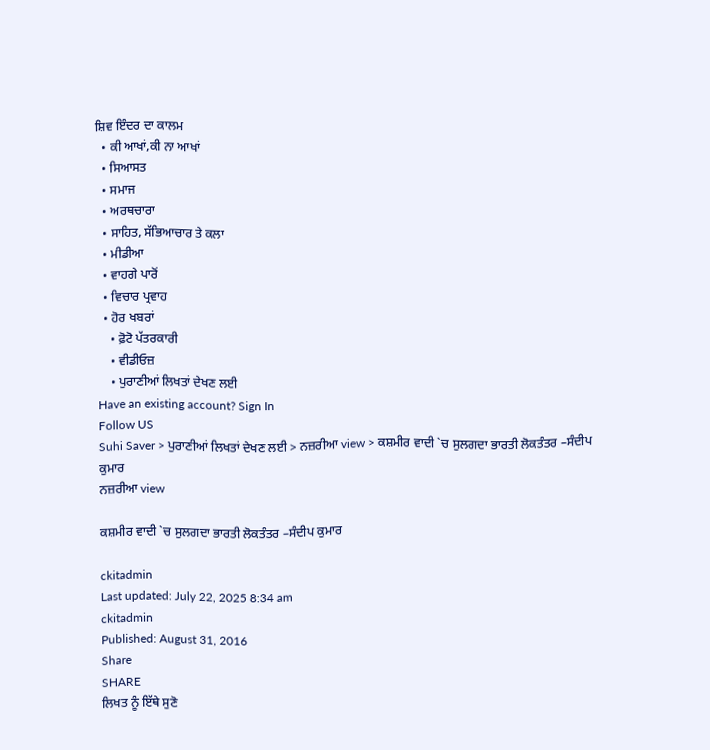ਸ਼ਿਵ ਇੰਦਰ ਦਾ ਕਾਲਮ
  • ਕੀ ਆਖਾਂ,ਕੀ ਨਾ ਆਖਾਂ
  • ਸਿਆਸਤ
  • ਸਮਾਜ
  • ਅਰਥਚਾਰਾ
  • ਸਾਹਿਤ, ਸੱਭਿਆਚਾਰ ਤੇ ਕਲਾ
  • ਮੀਡੀਆ
  • ਵਾਹਗੇ ਪਾਰੋਂ
  • ਵਿਚਾਰ ਪ੍ਰਵਾਹ
  • ਹੋਰ ਖਬਰਾਂ
    • ਫ਼ੋਟੋ ਪੱਤਰਕਾਰੀ
    • ਵੀਡੀਓਜ਼
    • ਪੁਰਾਣੀਆਂ ਲਿਖਤਾਂ ਦੇਖਣ ਲਈ
Have an existing account? Sign In
Follow US
Suhi Saver > ਪੁਰਾਣੀਆਂ ਲਿਖਤਾਂ ਦੇਖਣ ਲਈ > ਨਜ਼ਰੀਆ view > ਕਸ਼ਮੀਰ ਵਾਦੀ `ਚ ਸੁਲਗਦਾ ਭਾਰਤੀ ਲੋਕਤੰਤਰ –ਸੰਦੀਪ ਕੁਮਾਰ
ਨਜ਼ਰੀਆ view

ਕਸ਼ਮੀਰ ਵਾਦੀ `ਚ ਸੁਲਗਦਾ ਭਾਰਤੀ ਲੋਕਤੰਤਰ –ਸੰਦੀਪ ਕੁਮਾਰ

ckitadmin
Last updated: July 22, 2025 8:34 am
ckitadmin
Published: August 31, 2016
Share
SHARE
ਲਿਖਤ ਨੂੰ ਇੱਥੇ ਸੁਣੋ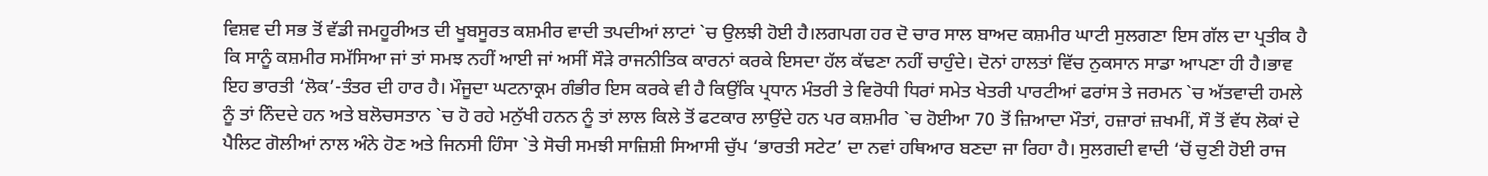ਵਿਸ਼ਵ ਦੀ ਸਭ ਤੋਂ ਵੱਡੀ ਜਮਹੂਰੀਅਤ ਦੀ ਖੂਬਸੂਰਤ ਕਸ਼ਮੀਰ ਵਾਦੀ ਤਪਦੀਆਂ ਲਾਟਾਂ `ਚ ਉਲਝੀ ਹੋਈ ਹੈ।ਲਗਪਗ ਹਰ ਦੋ ਚਾਰ ਸਾਲ ਬਾਅਦ ਕਸ਼ਮੀਰ ਘਾਟੀ ਸੁਲਗਣਾ ਇਸ ਗੱਲ ਦਾ ਪ੍ਰਤੀਕ ਹੈ ਕਿ ਸਾਨੂੰ ਕਸ਼ਮੀਰ ਸਮੱਸਿਆ ਜਾਂ ਤਾਂ ਸਮਝ ਨਹੀਂ ਆਈ ਜਾਂ ਅਸੀਂ ਸੌੜੇ ਰਾਜਨੀਤਿਕ ਕਾਰਨਾਂ ਕਰਕੇ ਇਸਦਾ ਹੱਲ ਕੱਢਣਾ ਨਹੀਂ ਚਾਹੁੰਦੇ। ਦੋਨਾਂ ਹਾਲਤਾਂ ਵਿੱਚ ਨੁਕਸਾਨ ਸਾਡਾ ਆਪਣਾ ਹੀ ਹੈ।ਭਾਵ ਇਹ ਭਾਰਤੀ ‘ਲੋਕ’-ਤੰਤਰ ਦੀ ਹਾਰ ਹੈ। ਮੌਜੂਦਾ ਘਟਨਾਕ੍ਰਮ ਗੰਭੀਰ ਇਸ ਕਰਕੇ ਵੀ ਹੈ ਕਿਉਂਕਿ ਪ੍ਰਧਾਨ ਮੰਤਰੀ ਤੇ ਵਿਰੋਧੀ ਧਿਰਾਂ ਸਮੇਤ ਖੇਤਰੀ ਪਾਰਟੀਆਂ ਫਰਾਂਸ ਤੇ ਜਰਮਨ `ਚ ਅੱਤਵਾਦੀ ਹਮਲੇ ਨੂੰ ਤਾਂ ਨਿੰਦਦੇ ਹਨ ਅਤੇ ਬਲੋਚਸਤਾਨ `ਚ ਹੋ ਰਹੇ ਮਨੁੱਖੀ ਹਨਨ ਨੂੰ ਤਾਂ ਲਾਲ ਕਿਲੇ ਤੋਂ ਫਟਕਾਰ ਲਾਉਂਦੇ ਹਨ ਪਰ ਕਸ਼ਮੀਰ `ਚ ਹੋਈਆ 70 ਤੋਂ ਜ਼ਿਆਦਾ ਮੌਤਾਂ, ਹਜ਼ਾਰਾਂ ਜ਼ਖਮੀਂ, ਸੌ ਤੋਂ ਵੱਧ ਲੋਕਾਂ ਦੇ ਪੈਲਿਟ ਗੋਲੀਆਂ ਨਾਲ ਅੰਨੇ ਹੋਣ ਅਤੇ ਜਿਨਸੀ ਹਿੰਸਾ `ਤੇ ਸੋਚੀ ਸਮਝੀ ਸਾਜ਼ਿਸ਼ੀ ਸਿਆਸੀ ਚੁੱਪ ‘ਭਾਰਤੀ ਸਟੇਟ’ ਦਾ ਨਵਾਂ ਹਥਿਆਰ ਬਣਦਾ ਜਾ ਰਿਹਾ ਹੈ। ਸੁਲਗਦੀ ਵਾਦੀ ‘ਚੋਂ ਚੁਣੀ ਹੋਈ ਰਾਜ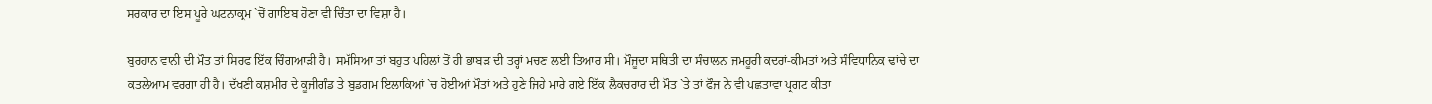ਸਰਕਾਰ ਦਾ ਇਸ ਪੂਰੇ ਘਟਨਾਕ੍ਰਮ `ਚੋਂ ਗਾਇਬ ਹੋਣਾ ਵੀ ਚਿੰਤਾ ਦਾ ਵਿਸ਼ਾ ਹੈ।

ਬੁਰਹਾਨ ਵਾਨੀ ਦੀ ਮੌਤ ਤਾਂ ਸਿਰਫ ਇੱਕ ਚਿੰਗਆੜੀ ਹੈ। ਸਮੱਸਿਆ ਤਾਂ ਬਹੁਤ ਪਹਿਲਾਂ ਤੋਂ ਹੀ ਭਾਬੜ ਦੀ ਤਰ੍ਹਾਂ ਮਚਣ ਲਈ ਤਿਆਰ ਸੀ। ਮੌਜੂਦਾ ਸਥਿਤੀ ਦਾ ਸੰਚਾਲਨ ਜਮਹੂਰੀ ਕਦਰਾਂ-ਕੀਮਤਾਂ ਅਤੇ ਸੰਵਿਧਾਨਿਕ ਢਾਂਚੇ ਦਾ ਕਤਲੇਆਮ ਵਰਗਾ ਹੀ ਹੈ। ਦੱਖਣੀ ਕਸ਼ਮੀਰ ਦੇ ਕੂਜੀਗੰਡ ਤੇ ਬੁਡਗਮ ਇਲਾਕਿਆਂ `ਚ ਹੋਈਆਂ ਮੌਤਾਂ ਅਤੇ ਹੁਣੇ ਜਿਹੇ ਮਾਰੇ ਗਏ ਇੱਕ ਲੈਕਚਰਾਰ ਦੀ ਮੌਤ `ਤੇ ਤਾਂ ਫੌਜ ਨੇ ਵੀ ਪਛਤਾਵਾ ਪ੍ਰਗਟ ਕੀਤਾ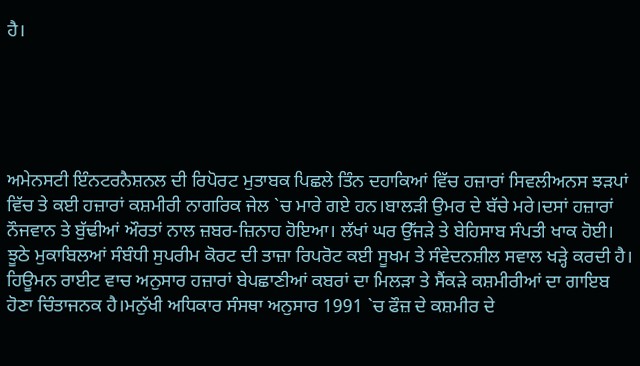ਹੈ।





ਅਮੇਨਸਟੀ ਇੰਨਟਰਨੈਸ਼ਨਲ ਦੀ ਰਿਪੋਰਟ ਮੁਤਾਬਕ ਪਿਛਲੇ ਤਿੰਨ ਦਹਾਕਿਆਂ ਵਿੱਚ ਹਜ਼ਾਰਾਂ ਸਿਵਲੀਅਨਸ ਝੜਪਾਂ ਵਿੱਚ ਤੇ ਕਈ ਹਜ਼ਾਰਾਂ ਕਸ਼ਮੀਰੀ ਨਾਗਰਿਕ ਜੇਲ `ਚ ਮਾਰੇ ਗਏ ਹਨ।ਬਾਲੜੀ ਉਮਰ ਦੇ ਬੱਚੇ ਮਰੇ।ਦਸਾਂ ਹਜ਼ਾਰਾਂ ਨੌਜਵਾਨ ਤੇ ਬੁੱਢੀਆਂ ਔਰਤਾਂ ਨਾਲ ਜ਼ਬਰ-ਜ਼ਿਨਾਹ ਹੋਇਆ। ਲੱਖਾਂ ਘਰ ਉੱਜੜੇ ਤੇ ਬੇਹਿਸਾਬ ਸੰਪਤੀ ਖਾਕ ਹੋਈ। ਝੂਠੇ ਮੁਕਾਬਿਲਆਂ ਸੰਬੰਧੀ ਸੁਪਰੀਮ ਕੋਰਟ ਦੀ ਤਾਜ਼ਾ ਰਿਪਰੋਟ ਕਈ ਸੂਖਮ ਤੇ ਸੰਵੇਦਨਸ਼ੀਲ ਸਵਾਲ ਖੜ੍ਹੇ ਕਰਦੀ ਹੈ। ਹਿਊਮਨ ਰਾਈਟ ਵਾਚ ਅਨੁਸਾਰ ਹਜ਼ਾਰਾਂ ਬੇਪਛਾਣੀਆਂ ਕਬਰਾਂ ਦਾ ਮਿਲੜਾ ਤੇ ਸੈਂਕੜੇ ਕਸ਼ਮੀਰੀਆਂ ਦਾ ਗਾਇਬ ਹੋਣਾ ਚਿੰਤਾਜਨਕ ਹੈ।ਮਨੁੱਖੀ ਅਧਿਕਾਰ ਸੰਸਥਾ ਅਨੁਸਾਰ 1991 `ਚ ਫੌਜ਼ ਦੇ ਕਸ਼ਮੀਰ ਦੇ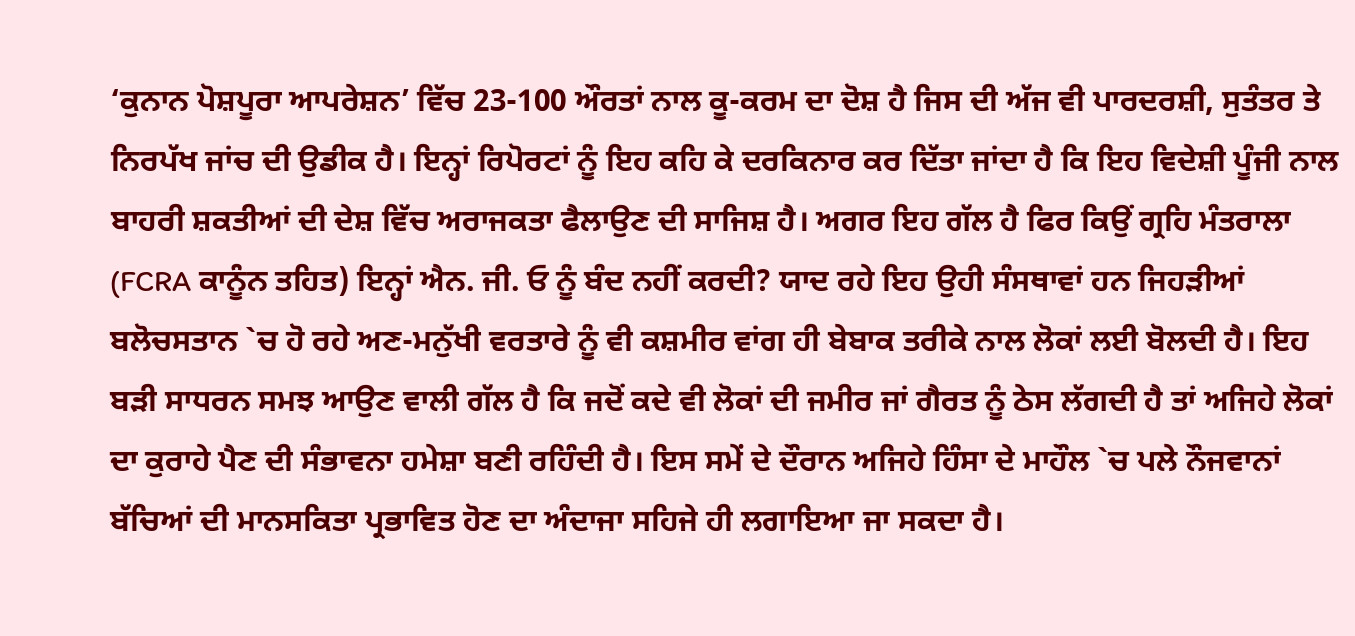‘ਕੁਨਾਨ ਪੋਸ਼ਪੂਰਾ ਆਪਰੇਸ਼ਨ’ ਵਿੱਚ 23-100 ਔਰਤਾਂ ਨਾਲ ਕੂ-ਕਰਮ ਦਾ ਦੋਸ਼ ਹੈ ਜਿਸ ਦੀ ਅੱਜ ਵੀ ਪਾਰਦਰਸ਼ੀ, ਸੁਤੰਤਰ ਤੇ ਨਿਰਪੱਖ ਜਾਂਚ ਦੀ ਉਡੀਕ ਹੈ। ਇਨ੍ਹਾਂ ਰਿਪੋਰਟਾਂ ਨੂੰ ਇਹ ਕਹਿ ਕੇ ਦਰਕਿਨਾਰ ਕਰ ਦਿੱਤਾ ਜਾਂਦਾ ਹੈ ਕਿ ਇਹ ਵਿਦੇਸ਼ੀ ਪੂੰਜੀ ਨਾਲ ਬਾਹਰੀ ਸ਼ਕਤੀਆਂ ਦੀ ਦੇਸ਼ ਵਿੱਚ ਅਰਾਜਕਤਾ ਫੈਲਾਉਣ ਦੀ ਸਾਜਿਸ਼ ਹੈ। ਅਗਰ ਇਹ ਗੱਲ ਹੈ ਫਿਰ ਕਿਉਂ ਗ੍ਰਹਿ ਮੰਤਰਾਲਾ (FCRA ਕਾਨੂੰਨ ਤਹਿਤ) ਇਨ੍ਹਾਂ ਐਨ. ਜੀ. ਓ ਨੂੰ ਬੰਦ ਨਹੀਂ ਕਰਦੀ? ਯਾਦ ਰਹੇ ਇਹ ਉਹੀ ਸੰਸਥਾਵਾਂ ਹਨ ਜਿਹੜੀਆਂ ਬਲੋਚਸਤਾਨ `ਚ ਹੋ ਰਹੇ ਅਣ-ਮਨੁੱਖੀ ਵਰਤਾਰੇ ਨੂੰ ਵੀ ਕਸ਼ਮੀਰ ਵਾਂਗ ਹੀ ਬੇਬਾਕ ਤਰੀਕੇ ਨਾਲ ਲੋਕਾਂ ਲਈ ਬੋਲਦੀ ਹੈ। ਇਹ ਬੜੀ ਸਾਧਰਨ ਸਮਝ ਆਉਣ ਵਾਲੀ ਗੱਲ ਹੈ ਕਿ ਜਦੋਂ ਕਦੇ ਵੀ ਲੋਕਾਂ ਦੀ ਜਮੀਰ ਜਾਂ ਗੈਰਤ ਨੂੰ ਠੇਸ ਲੱਗਦੀ ਹੈ ਤਾਂ ਅਜਿਹੇ ਲੋਕਾਂ ਦਾ ਕੁਰਾਹੇ ਪੈਣ ਦੀ ਸੰਭਾਵਨਾ ਹਮੇਸ਼ਾ ਬਣੀ ਰਹਿੰਦੀ ਹੈ। ਇਸ ਸਮੇਂ ਦੇ ਦੌਰਾਨ ਅਜਿਹੇ ਹਿੰਸਾ ਦੇ ਮਾਹੌਲ `ਚ ਪਲੇ ਨੌਜਵਾਨਾਂ ਬੱਚਿਆਂ ਦੀ ਮਾਨਸਕਿਤਾ ਪ੍ਰਭਾਵਿਤ ਹੋਣ ਦਾ ਅੰਦਾਜਾ ਸਹਿਜੇ ਹੀ ਲਗਾਇਆ ਜਾ ਸਕਦਾ ਹੈ।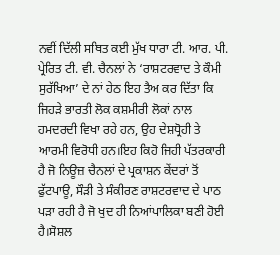ਨਵੀਂ ਦਿੱਲੀ ਸਥਿਤ ਕਈ ਮੁੱਖ ਧਾਰਾ ਟੀ. ਆਰ. ਪੀ. ਪ੍ਰੇਰਿਤ ਟੀ. ਵੀ. ਚੈਨਲਾਂ ਨੇ ‘ਰਾਸ਼ਟਰਵਾਦ ਤੇ ਕੌਮੀ ਸੁਰੱਖਿਆ’ ਦੇ ਨਾਂ ਹੇਠ ਇਹ ਤੈਅ ਕਰ ਦਿੱਤਾ ਕਿ ਜਿਹੜੇ ਭਾਰਤੀ ਲੋਕ ਕਸ਼ਮੀਰੀ ਲੋਕਾਂ ਨਾਲ ਹਮਦਰਦੀ ਵਿਖਾ ਰਹੇ ਹਨ, ਉਹ ਦੇਸ਼ਧ੍ਰੋਹੀ ਤੇ ਆਰਮੀ ਵਿਰੋਧੀ ਹਨ।ਇਹ ਕਿਹੋ ਜਿਹੀ ਪੱਤਰਕਾਰੀ ਹੈ ਜੋ ਨਿਊਜ਼ ਚੈਨਲਾਂ ਦੇ ਪ੍ਰਕਾਸ਼ਨ ਕੇਂਦਰਾਂ ਤੋਂ ਫੁੱਟਪਾਊ, ਸੌੜੀ ਤੇ ਸੰਕੀਰਣ ਰਾਸ਼ਟਰਵਾਦ ਦੇ ਪਾਠ ਪੜਾ ਰਹੀ ਹੈ ਜੋ ਖੁਦ ਹੀ ਨਿਆਂਪਾਲਿਕਾ ਬਣੀ ਹੋਈ ਹੈ।ਸੋਸ਼ਲ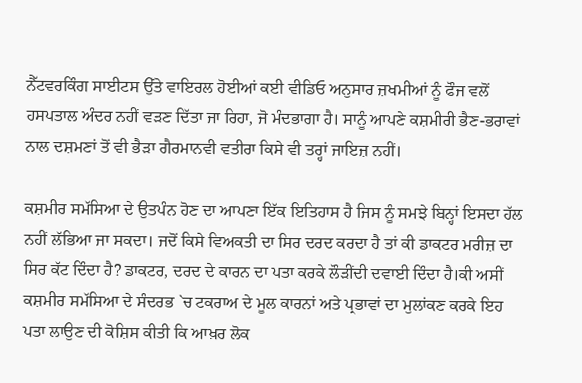ਨੈੱਟਵਰਕਿੰਗ ਸਾਈਟਸ ਉੱਤੇ ਵਾਇਰਲ ਹੋਈਆਂ ਕਈ ਵੀਡਿਓ ਅਨੁਸਾਰ ਜ਼ਖਮੀਆਂ ਨੂੰ ਫੌਜ ਵਲੋਂ ਹਸਪਤਾਲ ਅੰਦਰ ਨਹੀਂ ਵੜਣ ਦਿੱਤਾ ਜਾ ਰਿਹਾ, ਜੋ ਮੰਦਭਾਗਾ ਹੈ। ਸਾਨੂੰ ਆਪਣੇ ਕਸ਼ਮੀਰੀ ਭੈਣ-ਭਰਾਵਾਂ ਨਾਲ ਦਸ਼ਮਣਾਂ ਤੋਂ ਵੀ ਭੈੜਾ ਗੈਰਮਾਨਵੀ ਵਤੀਰਾ ਕਿਸੇ ਵੀ ਤਰ੍ਹਾਂ ਜਾਇਜ਼ ਨਹੀਂ।

ਕਸ਼ਮੀਰ ਸਮੱਸਿਆ ਦੇ ਉਤਪੰਨ ਹੋਣ ਦਾ ਆਪਣਾ ਇੱਕ ਇਤਿਹਾਸ ਹੈ ਜਿਸ ਨੂੰ ਸਮਝੇ ਬਿਨ੍ਹਾਂ ਇਸਦਾ ਹੱਲ ਨਹੀਂ ਲੱਭਿਆ ਜਾ ਸਕਦਾ। ਜਦੋਂ ਕਿਸੇ ਵਿਅਕਤੀ ਦਾ ਸਿਰ ਦਰਦ ਕਰਦਾ ਹੈ ਤਾਂ ਕੀ ਡਾਕਟਰ ਮਰੀਜ਼ ਦਾ ਸਿਰ ਕੱਟ ਦਿੰਦਾ ਹੈ? ਡਾਕਟਰ, ਦਰਦ ਦੇ ਕਾਰਨ ਦਾ ਪਤਾ ਕਰਕੇ ਲੌੜੀਂਦੀ ਦਵਾਈ ਦਿੰਦਾ ਹੈ।ਕੀ ਅਸੀਂ ਕਸ਼ਮੀਰ ਸਮੱਸਿਆ ਦੇ ਸੰਦਰਭ `ਚ ਟਕਰਾਅ ਦੇ ਮੂਲ ਕਾਰਨਾਂ ਅਤੇ ਪ੍ਰਭਾਵਾਂ ਦਾ ਮੁਲਾਂਕਣ ਕਰਕੇ ਇਹ ਪਤਾ ਲਾਉਣ ਦੀ ਕੋਸ਼ਿਸ ਕੀਤੀ ਕਿ ਆਖ਼ਰ ਲੋਕ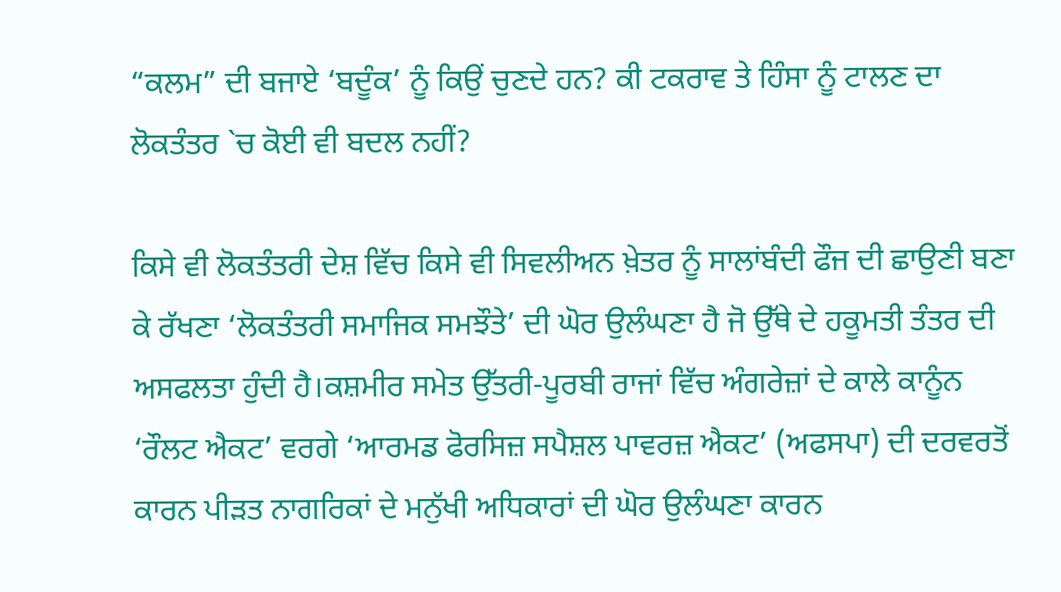“ਕਲਮ” ਦੀ ਬਜਾਏ ‘ਬਦੂੰਕ’ ਨੂੰ ਕਿਉਂ ਚੁਣਦੇ ਹਨ? ਕੀ ਟਕਰਾਵ ਤੇ ਹਿੰਸਾ ਨੂੰ ਟਾਲਣ ਦਾ ਲੋਕਤੰਤਰ `ਚ ਕੋਈ ਵੀ ਬਦਲ ਨਹੀਂ?

ਕਿਸੇ ਵੀ ਲੋਕਤੰਤਰੀ ਦੇਸ਼ ਵਿੱਚ ਕਿਸੇ ਵੀ ਸਿਵਲੀਅਨ ਖ਼ੇਤਰ ਨੂੰ ਸਾਲਾਂਬੰਦੀ ਫੌਜ ਦੀ ਛਾਉਣੀ ਬਣਾ ਕੇ ਰੱਖਣਾ ‘ਲੋਕਤੰਤਰੀ ਸਮਾਜਿਕ ਸਮਝੌਤੇ’ ਦੀ ਘੋਰ ਉਲੰਘਣਾ ਹੈ ਜੋ ਉੱਥੇ ਦੇ ਹਕੂਮਤੀ ਤੰਤਰ ਦੀ ਅਸਫਲਤਾ ਹੁੰਦੀ ਹੈ।ਕਸ਼ਮੀਰ ਸਮੇਤ ਉੱਤਰੀ-ਪੂਰਬੀ ਰਾਜਾਂ ਵਿੱਚ ਅੰਗਰੇਜ਼ਾਂ ਦੇ ਕਾਲੇ ਕਾਨੂੰਨ ‘ਰੌਲਟ ਐਕਟ’ ਵਰਗੇ ‘ਆਰਮਡ ਫੋਰਸਿਜ਼ ਸਪੈਸ਼ਲ ਪਾਵਰਜ਼ ਐਕਟ’ (ਅਫਸਪਾ) ਦੀ ਦਰਵਰਤੋਂ ਕਾਰਨ ਪੀੜਤ ਨਾਗਰਿਕਾਂ ਦੇ ਮਨੁੱਖੀ ਅਧਿਕਾਰਾਂ ਦੀ ਘੋਰ ਉਲੰਘਣਾ ਕਾਰਨ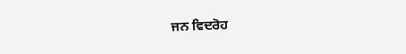ਜਨ ਵਿਦਰੋਹ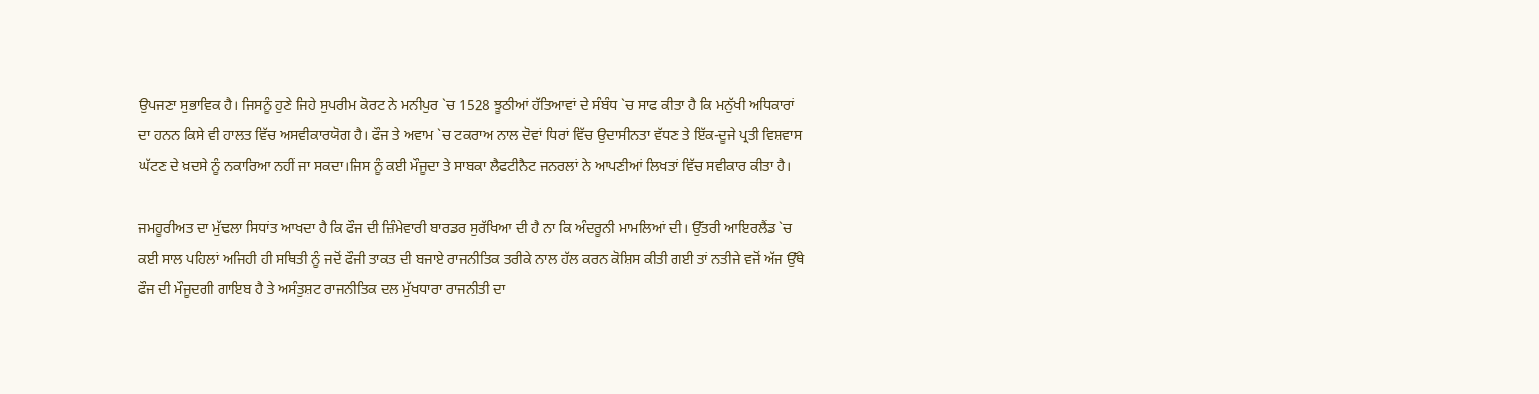ਉਪਜਣਾ ਸੁਭਾਵਿਕ ਹੈ। ਜਿਸਨੂੰ ਹੁਣੇ ਜਿਹੇ ਸੁਪਰੀਮ ਕੋਰਟ ਨੇ ਮਨੀਪੁਰ `ਚ 1528 ਝੂਠੀਆਂ ਹੱਤਿਆਵਾਂ ਦੇ ਸੰਬੰਧ `ਚ ਸਾਫ ਕੀਤਾ ਹੈ ਕਿ ਮਨੁੱਖੀ ਅਧਿਕਾਰਾਂ ਦਾ ਹਨਨ ਕਿਸੇ ਵੀ ਹਾਲਤ ਵਿੱਚ ਅਸਵੀਕਾਰਯੋਗ ਹੈ। ਫੌਜ ਤੇ ਅਵਾਮ `ਚ ਟਕਰਾਅ ਨਾਲ ਦੋਵਾਂ ਧਿਰਾਂ ਵਿੱਚ ਉਦਾਸੀਨਤਾ ਵੱਧਣ ਤੇ ਇੱਕ-ਦੂਜੇ ਪ੍ਰਤੀ ਵਿਸ਼ਵਾਸ ਘੱਟਣ ਦੇ ਖ਼ਦਸੇ ਨੂੰ ਨਕਾਰਿਆ ਨਹੀਂ ਜਾ ਸਕਦਾ।ਜਿਸ ਨੂੰ ਕਈ ਮੌਜੂਦਾ ਤੇ ਸਾਬਕਾ ਲੈਫਟੀਨੈਟ ਜਨਰਲਾਂ ਨੇ ਆਪਣੀਆਂ ਲਿਖਤਾਂ ਵਿੱਚ ਸਵੀਕਾਰ ਕੀਤਾ ਹੈ।

ਜਮਹੂਰੀਅਤ ਦਾ ਮੁੱਢਲਾ ਸਿਧਾਂਤ ਆਖਦਾ ਹੈ ਕਿ ਫੌਜ ਦੀ ਜ਼ਿੰਮੇਵਾਰੀ ਬਾਰਡਰ ਸੁਰੱਖਿਆ ਦੀ ਹੈ ਨਾ ਕਿ ਅੰਦਰੂਨੀ ਮਾਮਲਿਆਂ ਦੀ। ਉੱਤਰੀ ਆਇਰਲੈਂਡ `ਚ ਕਈ ਸਾਲ ਪਹਿਲਾਂ ਅਜਿਹੀ ਹੀ ਸਥਿਤੀ ਨੂੰ ਜਦੋਂ ਫੌਜੀ ਤਾਕਤ ਦੀ ਬਜਾਏ ਰਾਜਨੀਤਿਕ ਤਰੀਕੇ ਨਾਲ ਹੱਲ ਕਰਨ ਕੋਸ਼ਿਸ ਕੀਤੀ ਗਈ ਤਾਂ ਨਤੀਜੇ ਵਜੋਂ ਅੱਜ ਉੱਥੇ ਫੌਜ ਦੀ ਮੌਜੂਦਗੀ ਗਾਇਬ ਹੈ ਤੇ ਅਸੰਤੁਸ਼ਟ ਰਾਜਨੀਤਿਕ ਦਲ ਮੁੱਖਧਾਰਾ ਰਾਜਨੀਤੀ ਦਾ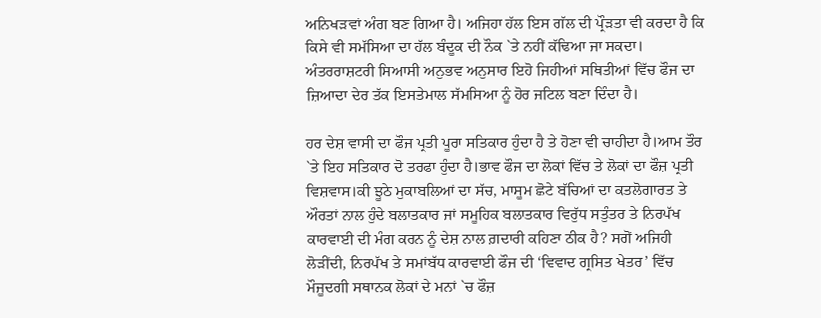ਅਨਿਖੜਵਾਂ ਅੰਗ ਬਣ ਗਿਆ ਹੈ। ਅਜਿਹਾ ਹੱਲ ਇਸ ਗੱਲ ਦੀ ਪ੍ਰੌੜਤਾ ਵੀ ਕਰਦਾ ਹੈ ਕਿ ਕਿਸੇ ਵੀ ਸਮੱਸਿਆ ਦਾ ਹੱਲ ਬੰਦੂਕ ਦੀ ਨੌਕ `ਤੇ ਨਹੀਂ ਕੱਢਿਆ ਜਾ ਸਕਦਾ। ਅੰਤਰਰਾਸ਼ਟਰੀ ਸਿਆਸੀ ਅਨੁਭਵ ਅਨੁਸਾਰ ਇਹੋ ਜਿਹੀਆਂ ਸਥਿਤੀਆਂ ਵਿੱਚ ਫੌਜ ਦਾ ਜ਼ਿਆਦਾ ਦੇਰ ਤੱਕ ਇਸਤੇਮਾਲ ਸੱਮਸਿਆ ਨੂੰ ਹੋਰ ਜਟਿਲ ਬਣਾ ਦਿੰਦਾ ਹੈ।

ਹਰ ਦੇਸ਼ ਵਾਸੀ ਦਾ ਫੌਜ ਪ੍ਰਤੀ ਪੂਰਾ ਸਤਿਕਾਰ ਹੁੰਦਾ ਹੈ ਤੇ ਹੋਣਾ ਵੀ ਚਾਹੀਦਾ ਹੈ।ਆਮ ਤੌਰ `ਤੇ ਇਹ ਸਤਿਕਾਰ ਦੋ ਤਰਫਾ ਹੁੰਦਾ ਹੈ।ਭਾਵ ਫੌਜ ਦਾ ਲੋਕਾਂ ਵਿੱਚ ਤੇ ਲੋਕਾਂ ਦਾ ਫੌਜ਼ ਪ੍ਰਤੀ ਵਿਸ਼ਵਾਸ।ਕੀ ਝੂਠੇ ਮੁਕਾਬਲਿਆਂ ਦਾ ਸੱਚ, ਮਾਸੂਮ ਛੋਟੇ ਬੱਚਿਆਂ ਦਾ ਕਤਲੋਗਾਰਤ ਤੇ ਔਰਤਾਂ ਨਾਲ ਹੁੰਦੇ ਬਲਾਤਕਾਰ ਜਾਂ ਸਮੂਹਿਕ ਬਲਾਤਕਾਰ ਵਿਰੁੱਧ ਸਤੁੰਤਰ ਤੇ ਨਿਰਪੱਖ ਕਾਰਵਾਈ ਦੀ ਮੰਗ ਕਰਨ ਨੂੰ ਦੇਸ਼ ਨਾਲ ਗ਼ਦਾਰੀ ਕਹਿਣਾ ਠੀਕ ਹੈ? ਸਗੋਂ ਅਜਿਹੀ ਲੋੜੀਂਦੀ, ਨਿਰਪੱਖ ਤੇ ਸਮਾਂਬੱਧ ਕਾਰਵਾਈ ਫੌਜ ਦੀ ‘ਵਿਵਾਦ ਗ੍ਰਸਿਤ ਖੇਤਰ’ ਵਿੱਚ ਮੌਜੂਦਗੀ ਸਥਾਨਕ ਲੋਕਾਂ ਦੇ ਮਨਾਂ `ਚ ਫੌਜ਼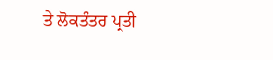ਤੇ ਲੋਕਤੰਤਰ ਪ੍ਰਤੀ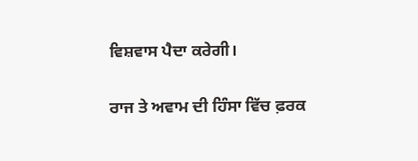ਵਿਸ਼ਵਾਸ ਪੈਦਾ ਕਰੇਗੀ।

ਰਾਜ ਤੇ ਅਵਾਮ ਦੀ ਹਿੰਸਾ ਵਿੱਚ ਫ਼ਰਕ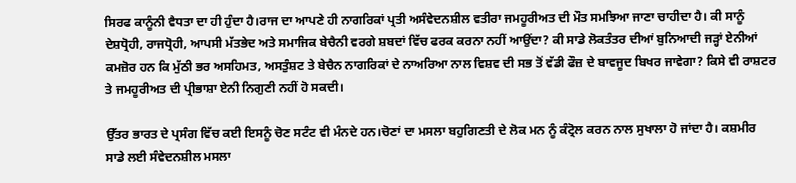ਸਿਰਫ ਕਾਨੂੰਨੀ ਵੈਧਤਾ ਦਾ ਹੀ ਹੁੰਦਾ ਹੈ।ਰਾਜ ਦਾ ਆਪਣੇ ਹੀ ਨਾਗਰਿਕਾਂ ਪ੍ਰਤੀ ਅਸੰਵੇਦਨਸ਼ੀਲ ਵਤੀਰਾ ਜਮਹੂਰੀਅਤ ਦੀ ਮੌਤ ਸਮਝਿਆ ਜਾਣਾ ਚਾਹੀਦਾ ਹੈ। ਕੀ ਸਾਨੂੰ ਦੇਸ਼ਧ੍ਰੋਹੀ, ਰਾਜਧ੍ਰੋਹੀ, ਆਪਸੀ ਮੱਤਭੇਦ ਅਤੇ ਸਮਾਜਿਕ ਬੇਚੈਨੀ ਵਰਗੇ ਸ਼ਬਦਾਂ ਵਿੱਚ ਫਰਕ ਕਰਨਾ ਨਹੀਂ ਆਉਂਦਾ? ਕੀ ਸਾਡੇ ਲੋਕਤੰਤਰ ਦੀਆਂ ਬੁਨਿਆਦੀ ਜੜ੍ਹਾਂ ਏਨੀਆਂ ਕਮਜ਼ੋਰ ਹਨ ਕਿ ਮੁੱਠੀ ਭਰ ਅਸਹਿਮਤ, ਅਸਤੁੰਸ਼ਟ ਤੇ ਬੇਚੈਨ ਨਾਗਰਿਕਾਂ ਦੇ ਨਾਅਰਿਆ ਨਾਲ ਵਿਸ਼ਵ ਦੀ ਸਭ ਤੋਂ ਵੱਡੀ ਫੌਜ਼ ਦੇ ਬਾਵਜੂਦ ਬਿਖਰ ਜਾਵੇਗਾ? ਕਿਸੇ ਵੀ ਰਾਸ਼ਟਰ ਤੇ ਜਮਹੂਰੀਅਤ ਦੀ ਪ੍ਰੀਭਾਸ਼ਾ ਏਨੀ ਨਿਗੁਣੀ ਨਹੀਂ ਹੋ ਸਕਦੀ।

ਉੱਤਰ ਭਾਰਤ ਦੇ ਪ੍ਰਸੰਗ ਵਿੱਚ ਕਈ ਇਸਨੂੰ ਚੋਣ ਸਟੰਟ ਵੀ ਮੰਨਦੇ ਹਨ।ਚੋਣਾਂ ਦਾ ਮਸਲਾ ਬਹੁਗਿਣਤੀ ਦੇ ਲੋਕ ਮਨ ਨੂੰ ਕੰਟ੍ਰੋਲ ਕਰਨ ਨਾਲ ਸੁਖਾਲਾ ਹੋ ਜਾਂਦਾ ਹੈ। ਕਸ਼ਮੀਰ ਸਾਡੇ ਲਈ ਸੰਵੇਦਨਸ਼ੀਲ ਮਸਲਾ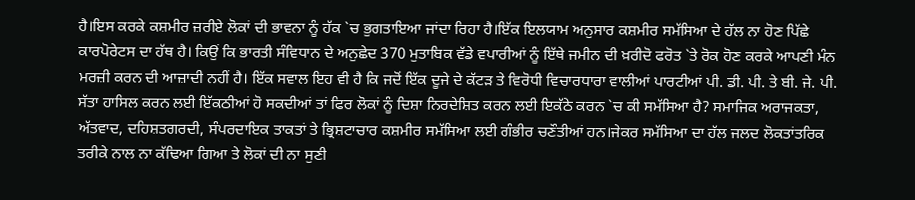ਹੈ।ਇਸ ਕਰਕੇ ਕਸ਼ਮੀਰ ਜ਼ਰੀਏ ਲੋਕਾਂ ਦੀ ਭਾਵਨਾ ਨੂੰ ਹੱਕ `ਚ ਭੁਗਤਾਇਆ ਜਾਂਦਾ ਰਿਹਾ ਹੈ।ਇੱਕ ਇਲਯਾਮ ਅਨੁਸਾਰ ਕਸ਼ਮੀਰ ਸਮੱਸਿਆ ਦੇ ਹੱਲ ਨਾ ਹੋਣ ਪਿੱਛੇ ਕਾਰਪੋਰੇਟਸ ਦਾ ਹੱਥ ਹੈ। ਕਿਉਂ ਕਿ ਭਾਰਤੀ ਸੰਵਿਧਾਨ ਦੇ ਅਨੁਛੇਦ 370 ਮੁਤਾਬਿਕ ਵੱਡੇ ਵਪਾਰੀਆਂ ਨੂੰ ਇੱਥੇ ਜਮੀਨ ਦੀ ਖ਼ਰੀਦੋ ਫਰੋਤ `ਤੇ ਰੋਕ ਹੋਣ ਕਰਕੇ ਆਪਣੀ ਮੰਨ ਮਰਜ਼ੀ ਕਰਨ ਦੀ ਆਜ਼ਾਦੀ ਨਹੀਂ ਹੈ। ਇੱਕ ਸਵਾਲ ਇਹ ਵੀ ਹੈ ਕਿ ਜਦੋਂ ਇੱਕ ਦੂਜੇ ਦੇ ਕੱਟੜ ਤੇ ਵਿਰੋਧੀ ਵਿਚਾਰਧਾਰਾ ਵਾਲੀਆਂ ਪਾਰਟੀਆਂ ਪੀ. ਡੀ. ਪੀ. ਤੇ ਬੀ. ਜੇ. ਪੀ. ਸੱਤਾ ਹਾਸਿਲ ਕਰਨ ਲਈ ਇੱਕਠੀਆਂ ਹੋ ਸਕਦੀਆਂ ਤਾਂ ਫਿਰ ਲੋਕਾਂ ਨੂੰ ਦਿਸ਼ਾ ਨਿਰਦੇਸ਼ਿਤ ਕਰਨ ਲਈ ਇਕੱਠੇ ਕਰਨ `ਚ ਕੀ ਸਮੱਸਿਆ ਹੈ? ਸਮਾਜਿਕ ਅਰਾਜਕਤਾ, ਅੱਤਵਾਦ, ਦਹਿਸ਼ਤਗਰਦੀ, ਸੰਪਰਦਾਇਕ ਤਾਕਤਾਂ ਤੇ ਭ੍ਰਿਸ਼ਟਾਚਾਰ ਕਸ਼ਮੀਰ ਸਮੱਸਿਆ ਲਈ ਗੰਭੀਰ ਚਣੌਤੀਆਂ ਹਨ।ਜੇਕਰ ਸਮੱਸਿਆ ਦਾ ਹੱਲ ਜਲਦ ਲੋਕਤਾਂਤਰਿਕ ਤਰੀਕੇ ਨਾਲ ਨਾ ਕੱਢਿਆ ਗਿਆ ਤੇ ਲੋਕਾਂ ਦੀ ਨਾ ਸੁਣੀ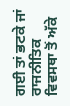ਗਈ ਤਾਂ ਭਟਕੇ ਜਾਂ ਰਾਜਨੀਤਿਕ ਵਿਵਸਥਾ ਤੋਂ ਅੱਕੇ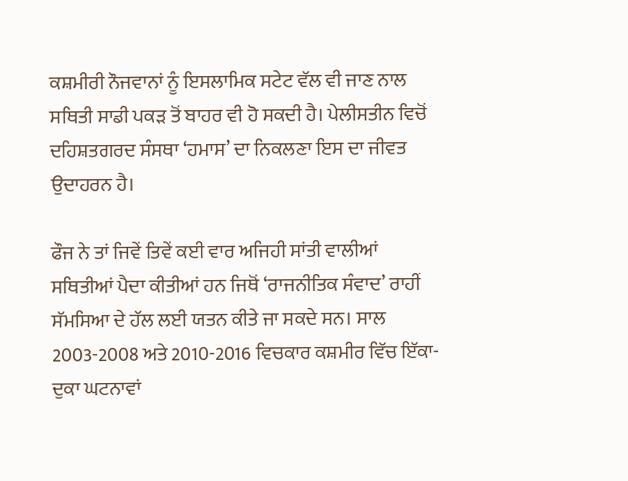ਕਸ਼ਮੀਰੀ ਨੌਜਵਾਨਾਂ ਨੂੰ ਇਸਲਾਮਿਕ ਸਟੇਟ ਵੱਲ ਵੀ ਜਾਣ ਨਾਲ ਸਥਿਤੀ ਸਾਡੀ ਪਕੜ ਤੋਂ ਬਾਹਰ ਵੀ ਹੋ ਸਕਦੀ ਹੈ। ਪੇਲੀਸਤੀਨ ਵਿਚੋਂ ਦਹਿਸ਼ਤਗਰਦ ਸੰਸਥਾ ‘ਹਮਾਸ’ ਦਾ ਨਿਕਲਣਾ ਇਸ ਦਾ ਜੀਵਤ ਉਦਾਹਰਨ ਹੈ।

ਫੌਜ ਨੇ ਤਾਂ ਜਿਵੇਂ ਤਿਵੇਂ ਕਈ ਵਾਰ ਅਜਿਹੀ ਸਾਂਤੀ ਵਾਲੀਆਂ ਸਥਿਤੀਆਂ ਪੈਦਾ ਕੀਤੀਆਂ ਹਨ ਜਿਥੋਂ ‘ਰਾਜਨੀਤਿਕ ਸੰਵਾਦ’ ਰਾਹੀਂ ਸੱਮਸਿਆ ਦੇ ਹੱਲ ਲਈ ਯਤਨ ਕੀਤੇ ਜਾ ਸਕਦੇ ਸਨ। ਸਾਲ 2003-2008 ਅਤੇ 2010-2016 ਵਿਚਕਾਰ ਕਸ਼ਮੀਰ ਵਿੱਚ ਇੱਕਾ-ਦੁਕਾ ਘਟਨਾਵਾਂ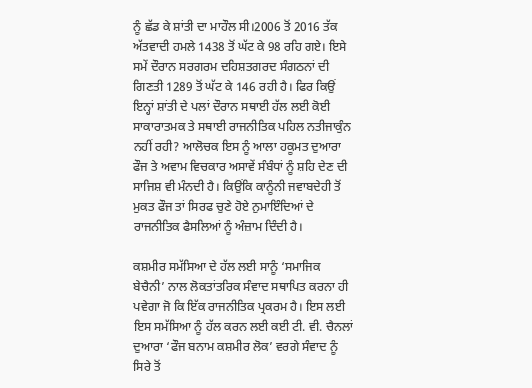ਨੂੰ ਛੱਡ ਕੇ ਸ਼ਾਂਤੀ ਦਾ ਮਾਹੌਲ ਸੀ।2006 ਤੋਂ 2016 ਤੱਕ ਅੱਤਵਾਦੀ ਹਮਲੇ 1438 ਤੋਂ ਘੱਟ ਕੇ 98 ਰਹਿ ਗਏ। ਇਸੇ ਸਮੇਂ ਦੌਰਾਨ ਸਰਗਰਮ ਦਹਿਸ਼ਤਗਰਦ ਸੰਗਠਨਾਂ ਦੀ ਗਿਣਤੀ 1289 ਤੋਂ ਘੱਟ ਕੇ 146 ਰਹੀ ਹੈ। ਫਿਰ ਕਿਉਂ ਇਨ੍ਹਾਂ ਸ਼ਾਂਤੀ ਦੇ ਪਲਾਂ ਦੌਰਾਨ ਸਥਾਈ ਹੱਲ ਲਈ ਕੋਈ ਸਾਕਾਰਾਤਮਕ ਤੇ ਸਥਾਈ ਰਾਜਨੀਤਿਕ ਪਹਿਲ ਨਤੀਜਾਕੁੰਨ ਨਹੀਂ ਰਹੀ? ਆਲੋਚਕ ਇਸ ਨੂੰ ਆਲਾ ਹਕੂਮਤ ਦੁਆਰਾ ਫੌਜ ਤੇ ਅਵਾਮ ਵਿਚਕਾਰ ਅਸਾਵੇਂ ਸੰਬੰਧਾਂ ਨੂੰ ਸ਼ਹਿ ਦੇਣ ਦੀ ਸਾਜਿਸ਼ ਵੀ ਮੰਨਦੀ ਹੈ। ਕਿਉਂਕਿ ਕਾਨੂੰਨੀ ਜਵਾਬਦੇਹੀ ਤੋਂ ਮੁਕਤ ਫੌਜ ਤਾਂ ਸਿਰਫ ਚੁਣੇ ਹੋਏ ਨੁਮਾਇੰਦਿਆਂ ਦੇ ਰਾਜਨੀਤਿਕ ਫੈਸਲਿਆਂ ਨੂੰ ਅੰਜ਼ਾਮ ਦਿੰਦੀ ਹੈ।

ਕਸ਼ਮੀਰ ਸਮੱਸਿਆ ਦੇ ਹੱਲ ਲਈ ਸਾਨੂੰ ‘ਸਮਾਜਿਕ ਬੇਚੈਨੀ’ ਨਾਲ ਲੋਕਤਾਂਤਰਿਕ ਸੰਵਾਦ ਸਥਾਪਿਤ ਕਰਨਾ ਹੀ ਪਵੇਗਾ ਜੋ ਕਿ ਇੱਕ ਰਾਜਨੀਤਿਕ ਪ੍ਰਕਰਮ ਹੈ। ਇਸ ਲਈ ਇਸ ਸਮੱਸਿਆ ਨੂੰ ਹੱਲ ਕਰਨ ਲਈ ਕਈ ਟੀ. ਵੀ. ਚੈਨਲਾਂ ਦੁਆਰਾ ‘ਫੌਜ ਬਨਾਮ ਕਸ਼ਮੀਰ ਲੋਕ’ ਵਰਗੇ ਸੰਵਾਦ ਨੂੰ ਸਿਰੇ ਤੋਂ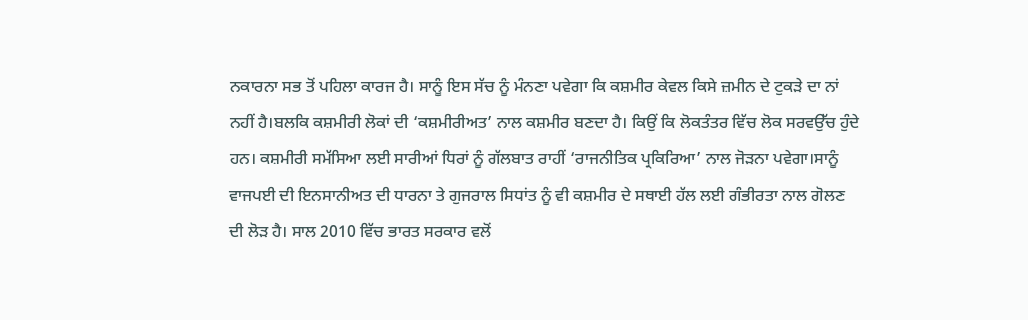ਨਕਾਰਨਾ ਸਭ ਤੋਂ ਪਹਿਲਾ ਕਾਰਜ ਹੈ। ਸਾਨੂੰ ਇਸ ਸੱਚ ਨੂੰ ਮੰਨਣਾ ਪਵੇਗਾ ਕਿ ਕਸ਼ਮੀਰ ਕੇਵਲ ਕਿਸੇ ਜ਼ਮੀਨ ਦੇ ਟੁਕੜੇ ਦਾ ਨਾਂ ਨਹੀਂ ਹੈ।ਬਲਕਿ ਕਸ਼ਮੀਰੀ ਲੋਕਾਂ ਦੀ ‘ਕਸ਼ਮੀਰੀਅਤ’ ਨਾਲ ਕਸ਼ਮੀਰ ਬਣਦਾ ਹੈ। ਕਿਉਂ ਕਿ ਲੋਕਤੰਤਰ ਵਿੱਚ ਲੋਕ ਸਰਵਉੱਚ ਹੁੰਦੇ ਹਨ। ਕਸ਼ਮੀਰੀ ਸਮੱਸਿਆ ਲਈ ਸਾਰੀਆਂ ਧਿਰਾਂ ਨੂੰ ਗੱਲਬਾਤ ਰਾਹੀਂ ‘ਰਾਜਨੀਤਿਕ ਪ੍ਰਕਿਰਿਆ’ ਨਾਲ ਜੋੜਨਾ ਪਵੇਗਾ।ਸਾਨੂੰ ਵਾਜਪਈ ਦੀ ਇਨਸਾਨੀਅਤ ਦੀ ਧਾਰਨਾ ਤੇ ਗੁਜਰਾਲ ਸਿਧਾਂਤ ਨੂੰ ਵੀ ਕਸ਼ਮੀਰ ਦੇ ਸਥਾਈ ਹੱਲ ਲਈ ਗੰਭੀਰਤਾ ਨਾਲ ਗੋਲਣ ਦੀ ਲੋੜ ਹੈ। ਸਾਲ 2010 ਵਿੱਚ ਭਾਰਤ ਸਰਕਾਰ ਵਲੋਂ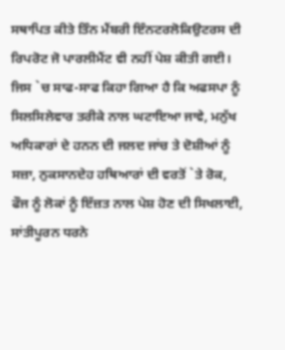ਸਥਾਪਿਤ ਕੀਤੇ ਤਿੰਨ ਮੈਂਬਰੀ ਇੰਨਟਰਲੋਕਿਉਟਰਸ ਦੀ ਰਿਪਰੋਟ ਜੋ ਪਾਰਲੀਮੈਂਟ ਵੀ ਨਹੀਂ ਪੇਸ਼ ਕੀਤੀ ਗਈ। ਜਿਸ `ਚ ਸਾਫ-ਸਾਫ ਕਿਹਾ ਗਿਆ ਹੈ ਕਿ ਅਫਸਪਾ ਨੂੰ ਸਿਲਸਿਲੇਵਾਰ ਤਰੀਕੇ ਨਾਲ ਘਟਾਇਆ ਜਾਵੇ, ਮਨੁੱਖ ਅਧਿਕਾਰਾਂ ਦੇ ਹਨਨ ਦੀ ਜਲਦ ਜਾਂਚ ਤੇ ਦੋਸ਼ੀਆਂ ਨੂੰ ਸਜ਼ਾ, ਨੁਕਸਾਨਦੇਹ ਹਥਿਆਰਾਂ ਦੀ ਵਰਤੋਂ `ਤੇ ਰੋਕ, ਫੌਜ ਨੂੰ ਲੋਕਾਂ ਨੂੰ ਇੱਜ਼ਤ ਨਾਲ ਪੇਸ਼ ਹੋਣ ਦੀ ਸਿਖਲਾਈ, ਸਾਂਤੀਪੂਰਨ ਧਰਨੇ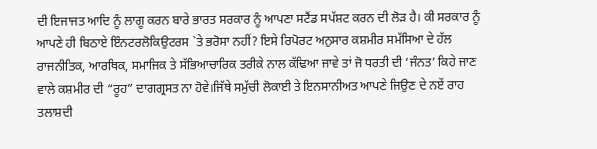ਦੀ ਇਜਾਜਤ ਆਦਿ ਨੂੰ ਲਾਗੂ ਕਰਨ ਬਾਰੇ ਭਾਰਤ ਸਰਕਾਰ ਨੂੰ ਆਪਣਾ ਸਟੈਂਡ ਸਪੱਸ਼ਟ ਕਰਨ ਦੀ ਲੋੜ ਹੈ। ਕੀ ਸਰਕਾਰ ਨੂੰ ਆਪਣੇ ਹੀ ਬਿਠਾਏ ਇੰਨਟਰਲੋਕਿਉਟਰਸ `ਤੇ ਭਰੋਸਾ ਨਹੀਂ? ਇਸੇ ਰਿਪੋਰਟ ਅਨੁਸਾਰ ਕਸ਼ਮੀਰ ਸਮੱਸਿਆ ਦੇ ਹੱਲ ਰਾਜਨੀਤਿਕ, ਆਰਥਿਕ, ਸਮਾਜਿਕ ਤੇ ਸੱਭਿਆਚਾਰਿਕ ਤਰੀਕੇ ਨਾਲ ਕੱਢਿਆ ਜਾਵੇ ਤਾਂ ਜੋ ਧਰਤੀ ਦੀ ‘ਜੰਨਤ’ ਕਿਹੇ ਜਾਣ ਵਾਲੇ ਕਸ਼ਮੀਰ ਦੀ “ਰੂਹ” ਦਾਗਗ੍ਰਸਤ ਨਾ ਹੋਵੇ।ਜਿੱਥੇ ਸਮੁੱਚੀ ਲੋਕਾਈ ਤੇ ਇਨਸਾਨੀਅਤ ਆਪਣੇ ਜਿਉਣ ਦੇ ਨਏਂ ਰਾਹ ਤਲਾਸ਼ਦੀ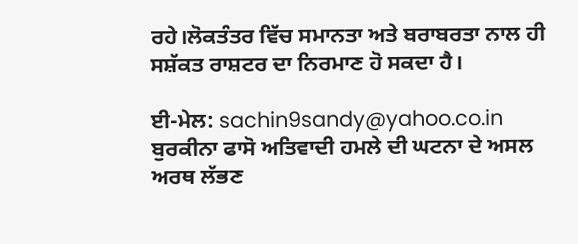ਰਹੇ।ਲੋਕਤੰਤਰ ਵਿੱਚ ਸਮਾਨਤਾ ਅਤੇ ਬਰਾਬਰਤਾ ਨਾਲ ਹੀ ਸਸ਼ੱਕਤ ਰਾਸ਼ਟਰ ਦਾ ਨਿਰਮਾਣ ਹੋ ਸਕਦਾ ਹੈ।

ਈ-ਮੇਲ: sachin9sandy@yahoo.co.in
ਬੁਰਕੀਨਾ ਫਾਸੋ ਅਤਿਵਾਦੀ ਹਮਲੇ ਦੀ ਘਟਨਾ ਦੇ ਅਸਲ ਅਰਥ ਲੱਭਣ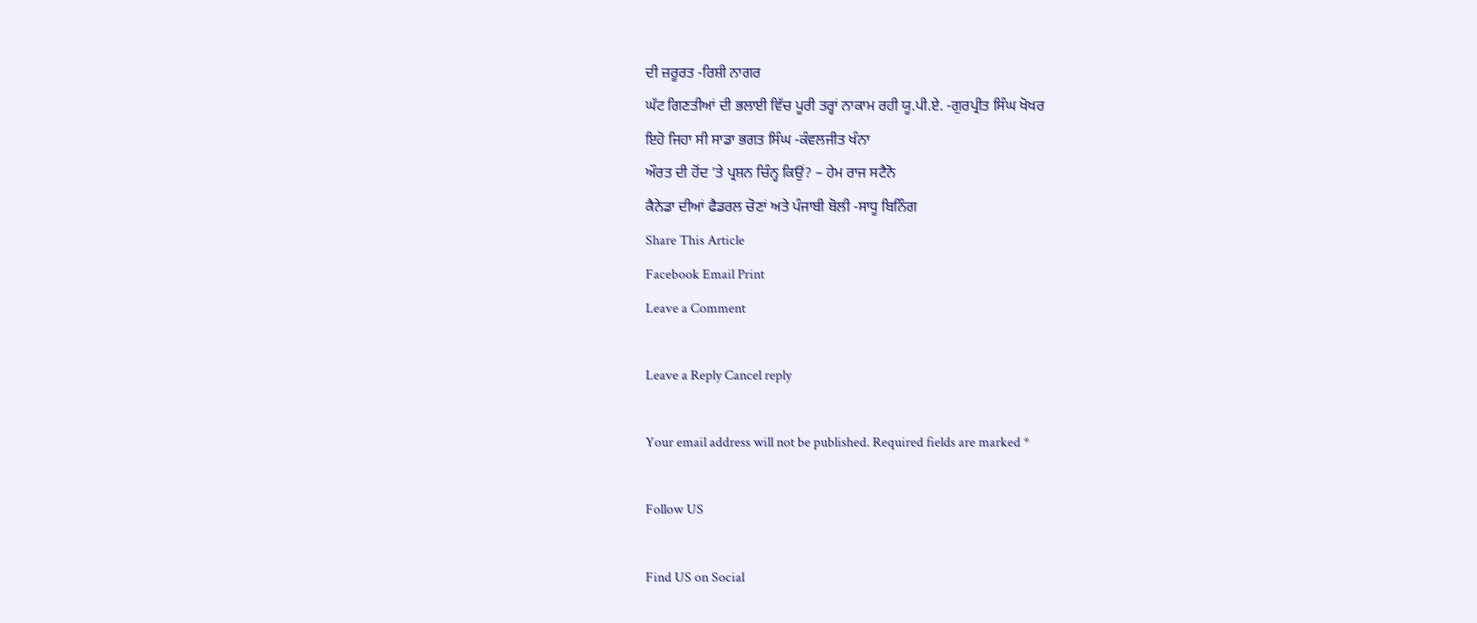ਦੀ ਜ਼ਰੂਰਤ -ਰਿਸ਼ੀ ਨਾਗਰ
ਘੱਟ ਗਿਣਤੀਆਂ ਦੀ ਭਲਾਈ ਵਿੱਚ ਪੂਰੀ ਤਰ੍ਹਾਂ ਨਾਕਾਮ ਰਹੀ ਯੂ.ਪੀ.ਏ. -ਗੁਰਪ੍ਰੀਤ ਸਿੰਘ ਖੋਖਰ
ਇਹੋ ਜਿਹਾ ਸੀ ਸਾਡਾ ਭਗਤ ਸਿੰਘ -ਕੰਵਲਜੀਤ ਖੰਨਾ
ਔਰਤ ਦੀ ਹੋਂਦ ’ਤੇ ਪ੍ਰਸ਼ਨ ਚਿੰਨ੍ਹ ਕਿਉਂ? – ਹੇਮ ਰਾਜ ਸਟੈਨੋ
ਕੈਨੇਡਾ ਦੀਆਂ ਫੈਡਰਲ ਚੋਣਾਂ ਅਤੇ ਪੰਜਾਬੀ ਬੋਲੀ -ਸਾਧੂ ਬਿਨਿੰਗ
Share This Article
Facebook Email Print
Leave a Comment

Leave a Reply Cancel reply

Your email address will not be published. Required fields are marked *

Follow US

Find US on Social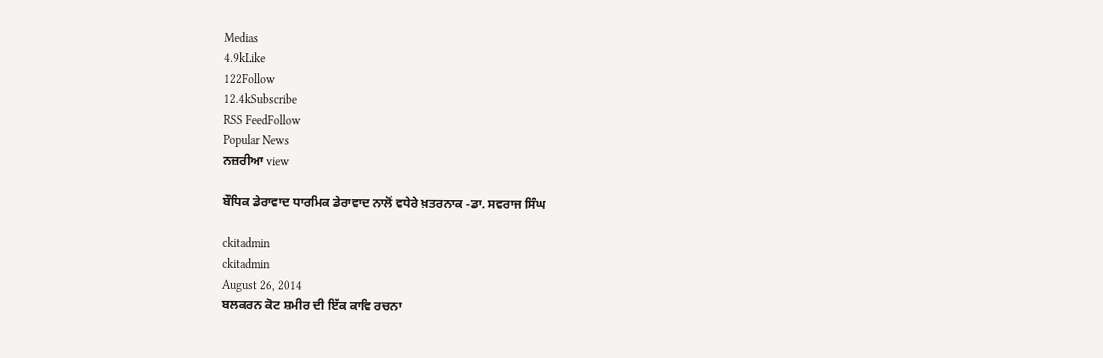Medias
4.9kLike
122Follow
12.4kSubscribe
RSS FeedFollow
Popular News
ਨਜ਼ਰੀਆ view

ਬੌਧਿਕ ਡੇਰਾਵਾਦ ਧਾਰਮਿਕ ਡੇਰਾਵਾਦ ਨਾਲੋਂ ਵਧੇਰੇ ਖ਼ਤਰਨਾਕ -ਡਾ. ਸਵਰਾਜ ਸਿੰਘ

ckitadmin
ckitadmin
August 26, 2014
ਬਲਕਰਨ ਕੋਟ ਸ਼ਮੀਰ ਦੀ ਇੱਕ ਕਾਵਿ ਰਚਨਾ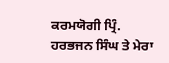ਕਰਮਯੋਗੀ ਪ੍ਰਿੰ. ਹਰਭਜਨ ਸਿੰਘ ਤੇ ਮੇਰਾ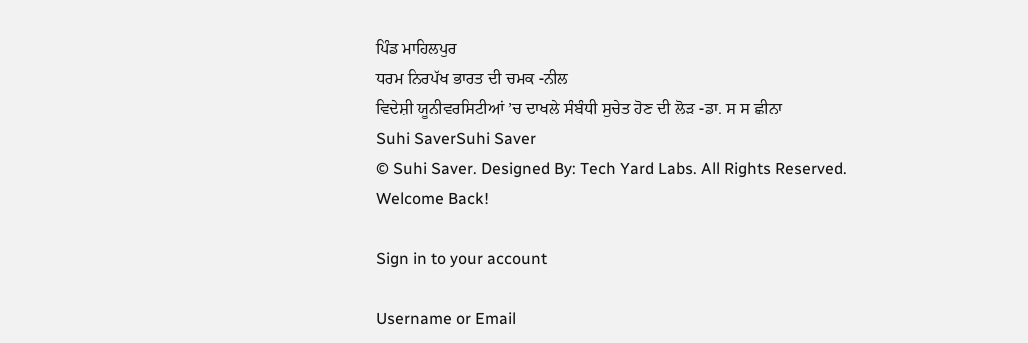ਪਿੰਡ ਮਾਹਿਲਪੁਰ
ਧਰਮ ਨਿਰਪੱਖ ਭਾਰਤ ਦੀ ਚਮਕ -ਨੀਲ
ਵਿਦੇਸ਼ੀ ਯੂਨੀਵਰਸਿਟੀਆਂ ’ਚ ਦਾਖਲੇ ਸੰਬੰਧੀ ਸੁਚੇਤ ਹੋਣ ਦੀ ਲੋੜ -ਡਾ. ਸ ਸ ਛੀਨਾ
Suhi SaverSuhi Saver
© Suhi Saver. Designed By: Tech Yard Labs. All Rights Reserved.
Welcome Back!

Sign in to your account

Username or Email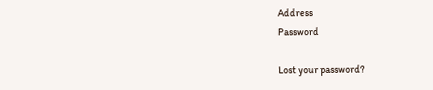Address
Password

Lost your password?